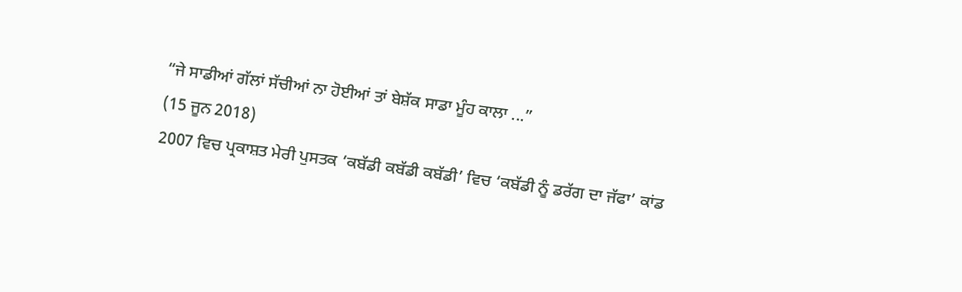“ਜੇ ਸਾਡੀਆਂ ਗੱਲਾਂ ਸੱਚੀਆਂ ਨਾ ਹੋਈਆਂ ਤਾਂ ਬੇਸ਼ੱਕ ਸਾਡਾ ਮੂੰਹ ਕਾਲਾ ...”
(15 ਜੂਨ 2018)
2007 ਵਿਚ ਪ੍ਰਕਾਸ਼ਤ ਮੇਰੀ ਪੁਸਤਕ ‘ਕਬੱਡੀ ਕਬੱਡੀ ਕਬੱਡੀ’ ਵਿਚ ‘ਕਬੱਡੀ ਨੂੰ ਡਰੱਗ ਦਾ ਜੱਫਾ’ ਕਾਂਡ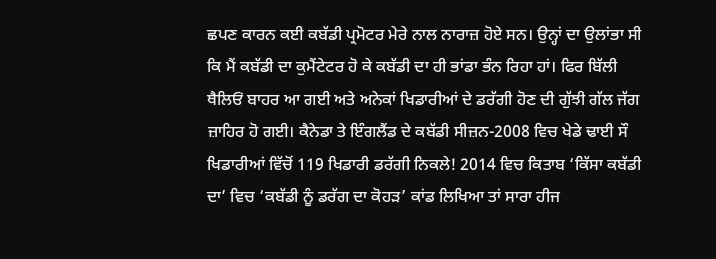ਛਪਣ ਕਾਰਨ ਕਈ ਕਬੱਡੀ ਪ੍ਰਮੋਟਰ ਮੇਰੇ ਨਾਲ ਨਾਰਾਜ਼ ਹੋਏ ਸਨ। ਉਨ੍ਹਾਂ ਦਾ ਉਲਾਂਭਾ ਸੀ ਕਿ ਮੈਂ ਕਬੱਡੀ ਦਾ ਕੁਮੈਂਟੇਟਰ ਹੋ ਕੇ ਕਬੱਡੀ ਦਾ ਹੀ ਭਾਂਡਾ ਭੰਨ ਰਿਹਾ ਹਾਂ। ਫਿਰ ਬਿੱਲੀ ਥੈਲਿਓਂ ਬਾਹਰ ਆ ਗਈ ਅਤੇ ਅਨੇਕਾਂ ਖਿਡਾਰੀਆਂ ਦੇ ਡਰੱਗੀ ਹੋਣ ਦੀ ਗੁੱਝੀ ਗੱਲ ਜੱਗ ਜ਼ਾਹਿਰ ਹੋ ਗਈ। ਕੈਨੇਡਾ ਤੇ ਇੰਗਲੈਂਡ ਦੇ ਕਬੱਡੀ ਸੀਜ਼ਨ-2008 ਵਿਚ ਖੇਡੇ ਢਾਈ ਸੌ ਖਿਡਾਰੀਆਂ ਵਿੱਚੋਂ 119 ਖਿਡਾਰੀ ਡਰੱਗੀ ਨਿਕਲੇ! 2014 ਵਿਚ ਕਿਤਾਬ ‘ਕਿੱਸਾ ਕਬੱਡੀ ਦਾ’ ਵਿਚ ‘ਕਬੱਡੀ ਨੂੰ ਡਰੱਗ ਦਾ ਕੋਹੜ’ ਕਾਂਡ ਲਿਖਿਆ ਤਾਂ ਸਾਰਾ ਹੀਜ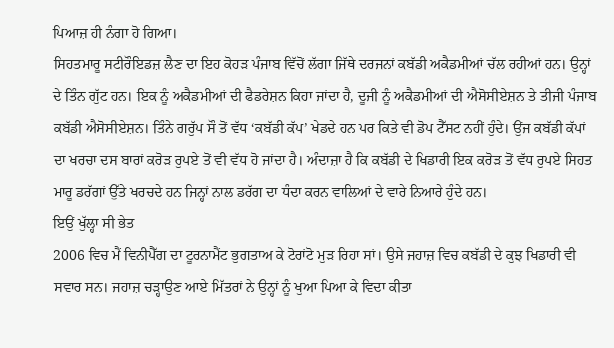ਪਿਆਜ਼ ਹੀ ਨੰਗਾ ਹੋ ਗਿਆ।
ਸਿਹਤਮਾਰੂ ਸਟੀਰੌਇਡਜ਼ ਲੈਣ ਦਾ ਇਹ ਕੋਹੜ ਪੰਜਾਬ ਵਿੱਚੋਂ ਲੱਗਾ ਜਿੱਥੇ ਦਰਜਨਾਂ ਕਬੱਡੀ ਅਕੈਡਮੀਆਂ ਚੱਲ ਰਹੀਆਂ ਹਨ। ਉਨ੍ਹਾਂ ਦੇ ਤਿੰਨ ਗੁੱਟ ਹਨ। ਇਕ ਨੂੰ ਅਕੈਡਮੀਆਂ ਦੀ ਫੈਡਰੇਸ਼ਨ ਕਿਹਾ ਜਾਂਦਾ ਹੈ, ਦੂਜੀ ਨੂੰ ਅਕੈਡਮੀਆਂ ਦੀ ਐਸੋਸੀਏਸ਼ਨ ਤੇ ਤੀਜੀ ਪੰਜਾਬ ਕਬੱਡੀ ਐਸੋਸੀਏਸ਼ਨ। ਤਿੰਨੇ ਗਰੁੱਪ ਸੌ ਤੋਂ ਵੱਧ ‘ਕਬੱਡੀ ਕੱਪ’ ਖੇਡਦੇ ਹਨ ਪਰ ਕਿਤੇ ਵੀ ਡੋਪ ਟੈੱਸਟ ਨਹੀਂ ਹੁੰਦੇ। ਉਂਜ ਕਬੱਡੀ ਕੱਪਾਂ ਦਾ ਖਰਚਾ ਦਸ ਬਾਰਾਂ ਕਰੋੜ ਰੁਪਏ ਤੋਂ ਵੀ ਵੱਧ ਹੋ ਜਾਂਦਾ ਹੈ। ਅੰਦਾਜ਼ਾ ਹੈ ਕਿ ਕਬੱਡੀ ਦੇ ਖਿਡਾਰੀ ਇਕ ਕਰੋੜ ਤੋਂ ਵੱਧ ਰੁਪਏ ਸਿਹਤ ਮਾਰੂ ਡਰੱਗਾਂ ਉੱਤੇ ਖਰਚਦੇ ਹਨ ਜਿਨ੍ਹਾਂ ਨਾਲ ਡਰੱਗ ਦਾ ਧੰਦਾ ਕਰਨ ਵਾਲਿਆਂ ਦੇ ਵਾਰੇ ਨਿਆਰੇ ਹੁੰਦੇ ਹਨ।
ਇਉਂ ਖੁੱਲ੍ਹਾ ਸੀ ਭੇਤ
2006 ਵਿਚ ਮੈਂ ਵਿਨੀਪੈੱਗ ਦਾ ਟੂਰਨਾਮੈਂਟ ਭੁਗਤਾਅ ਕੇ ਟੋਰਾਂਟੋ ਮੁੜ ਰਿਹਾ ਸਾਂ। ਉਸੇ ਜਹਾਜ਼ ਵਿਚ ਕਬੱਡੀ ਦੇ ਕੁਝ ਖਿਡਾਰੀ ਵੀ ਸਵਾਰ ਸਨ। ਜਹਾਜ਼ ਚੜ੍ਹਾਉਣ ਆਏ ਮਿੱਤਰਾਂ ਨੇ ਉਨ੍ਹਾਂ ਨੂੰ ਖੁਆ ਪਿਆ ਕੇ ਵਿਦਾ ਕੀਤਾ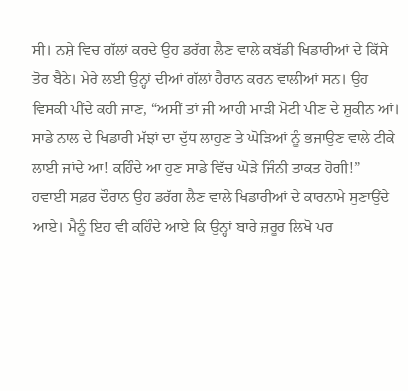ਸੀ। ਨਸ਼ੇ ਵਿਚ ਗੱਲਾਂ ਕਰਦੇ ਉਹ ਡਰੱਗ ਲੈਣ ਵਾਲੇ ਕਬੱਡੀ ਖਿਡਾਰੀਆਂ ਦੇ ਕਿੱਸੇ ਤੋਰ ਬੈਠੇ। ਮੇਰੇ ਲਈ ਉਨ੍ਹਾਂ ਦੀਆਂ ਗੱਲਾਂ ਹੈਰਾਨ ਕਰਨ ਵਾਲੀਆਂ ਸਨ। ਉਹ ਵਿਸਕੀ ਪੀਂਦੇ ਕਹੀ ਜਾਣ, “ਅਸੀਂ ਤਾਂ ਜੀ ਆਹੀ ਮਾੜੀ ਮੋਟੀ ਪੀਣ ਦੇ ਸ਼ੁਕੀਨ ਆਂ। ਸਾਡੇ ਨਾਲ ਦੇ ਖਿਡਾਰੀ ਮੱਝਾਂ ਦਾ ਦੁੱਧ ਲਾਹੁਣ ਤੇ ਘੋੜਿਆਂ ਨੂੰ ਭਜਾਉਣ ਵਾਲੇ ਟੀਕੇ ਲਾਈ ਜਾਂਦੇ ਆ! ਕਹਿੰਦੇ ਆ ਹੁਣ ਸਾਡੇ ਵਿੱਚ ਘੋੜੇ ਜਿੰਨੀ ਤਾਕਤ ਹੋਗੀ!”
ਹਵਾਈ ਸਫ਼ਰ ਦੌਰਾਨ ਉਹ ਡਰੱਗ ਲੈਣ ਵਾਲੇ ਖਿਡਾਰੀਆਂ ਦੇ ਕਾਰਨਾਮੇ ਸੁਣਾਉਂਦੇ ਆਏ। ਮੈਨੂੰ ਇਹ ਵੀ ਕਹਿੰਦੇ ਆਏ ਕਿ ਉਨ੍ਹਾਂ ਬਾਰੇ ਜ਼ਰੂਰ ਲਿਖੋ ਪਰ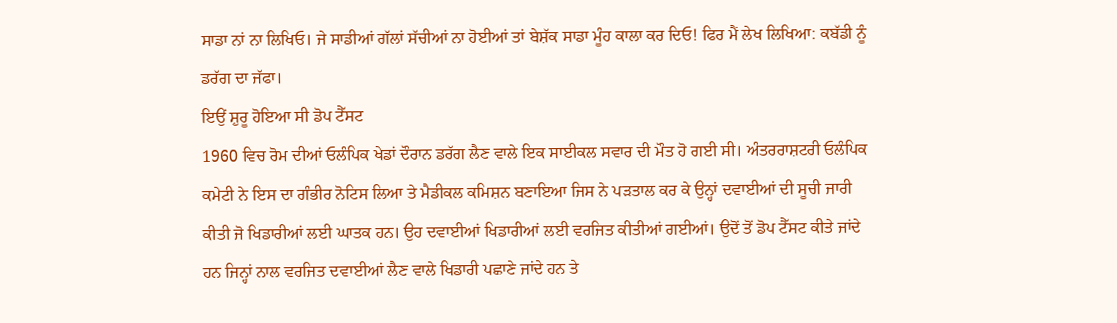ਸਾਡਾ ਨਾਂ ਨਾ ਲਿਖਿਓ। ਜੇ ਸਾਡੀਆਂ ਗੱਲਾਂ ਸੱਚੀਆਂ ਨਾ ਹੋਈਆਂ ਤਾਂ ਬੇਸ਼ੱਕ ਸਾਡਾ ਮੂੰਹ ਕਾਲਾ ਕਰ ਦਿਓ! ਫਿਰ ਮੈਂ ਲੇਖ ਲਿਖਿਆ: ਕਬੱਡੀ ਨੂੰ ਡਰੱਗ ਦਾ ਜੱਫਾ।
ਇਉਂ ਸ਼ੁਰੂ ਹੋਇਆ ਸੀ ਡੋਪ ਟੈੱਸਟ
1960 ਵਿਚ ਰੋਮ ਦੀਆਂ ਓਲੰਪਿਕ ਖੇਡਾਂ ਦੌਰਾਨ ਡਰੱਗ ਲੈਣ ਵਾਲੇ ਇਕ ਸਾਈਕਲ ਸਵਾਰ ਦੀ ਮੌਤ ਹੋ ਗਈ ਸੀ। ਅੰਤਰਰਾਸ਼ਟਰੀ ਓਲੰਪਿਕ ਕਮੇਟੀ ਨੇ ਇਸ ਦਾ ਗੰਭੀਰ ਨੋਟਿਸ ਲਿਆ ਤੇ ਮੈਡੀਕਲ ਕਮਿਸ਼ਨ ਬਣਾਇਆ ਜਿਸ ਨੇ ਪੜਤਾਲ ਕਰ ਕੇ ਉਨ੍ਹਾਂ ਦਵਾਈਆਂ ਦੀ ਸੂਚੀ ਜਾਰੀ ਕੀਤੀ ਜੋ ਖਿਡਾਰੀਆਂ ਲਈ ਘਾਤਕ ਹਨ। ਉਹ ਦਵਾਈਆਂ ਖਿਡਾਰੀਆਂ ਲਈ ਵਰਜਿਤ ਕੀਤੀਆਂ ਗਈਆਂ। ਉਦੋਂ ਤੋਂ ਡੋਪ ਟੈੱਸਟ ਕੀਤੇ ਜਾਂਦੇ ਹਨ ਜਿਨ੍ਹਾਂ ਨਾਲ ਵਰਜਿਤ ਦਵਾਈਆਂ ਲੈਣ ਵਾਲੇ ਖਿਡਾਰੀ ਪਛਾਣੇ ਜਾਂਦੇ ਹਨ ਤੇ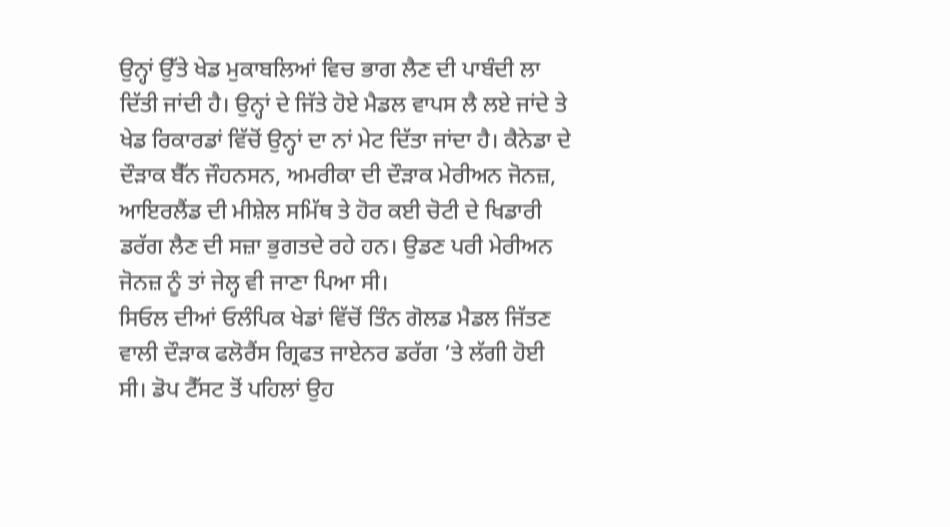ਉਨ੍ਹਾਂ ਉੱਤੇ ਖੇਡ ਮੁਕਾਬਲਿਆਂ ਵਿਚ ਭਾਗ ਲੈਣ ਦੀ ਪਾਬੰਦੀ ਲਾ ਦਿੱਤੀ ਜਾਂਦੀ ਹੈ। ਉਨ੍ਹਾਂ ਦੇ ਜਿੱਤੇ ਹੋਏ ਮੈਡਲ ਵਾਪਸ ਲੈ ਲਏ ਜਾਂਦੇ ਤੇ ਖੇਡ ਰਿਕਾਰਡਾਂ ਵਿੱਚੋਂ ਉਨ੍ਹਾਂ ਦਾ ਨਾਂ ਮੇਟ ਦਿੱਤਾ ਜਾਂਦਾ ਹੈ। ਕੈਨੇਡਾ ਦੇ ਦੌੜਾਕ ਬੈੱਨ ਜੌਹਨਸਨ, ਅਮਰੀਕਾ ਦੀ ਦੌੜਾਕ ਮੇਰੀਅਨ ਜੋਨਜ਼, ਆਇਰਲੈਂਡ ਦੀ ਮੀਸ਼ੇਲ ਸਮਿੱਥ ਤੇ ਹੋਰ ਕਈ ਚੋਟੀ ਦੇ ਖਿਡਾਰੀ ਡਰੱਗ ਲੈਣ ਦੀ ਸਜ਼ਾ ਭੁਗਤਦੇ ਰਹੇ ਹਨ। ਉਡਣ ਪਰੀ ਮੇਰੀਅਨ ਜੋਨਜ਼ ਨੂੰ ਤਾਂ ਜੇਲ੍ਹ ਵੀ ਜਾਣਾ ਪਿਆ ਸੀ।
ਸਿਓਲ ਦੀਆਂ ਓਲੰਪਿਕ ਖੇਡਾਂ ਵਿੱਚੋਂ ਤਿੰਨ ਗੋਲਡ ਮੈਡਲ ਜਿੱਤਣ ਵਾਲੀ ਦੌੜਾਕ ਫਲੋਰੈਂਸ ਗ੍ਰਿਫਤ ਜਾਏਨਰ ਡਰੱਗ ’ਤੇ ਲੱਗੀ ਹੋਈ ਸੀ। ਡੋਪ ਟੈੱਸਟ ਤੋਂ ਪਹਿਲਾਂ ਉਹ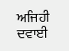ਅਜਿਹੀ ਦਵਾਈ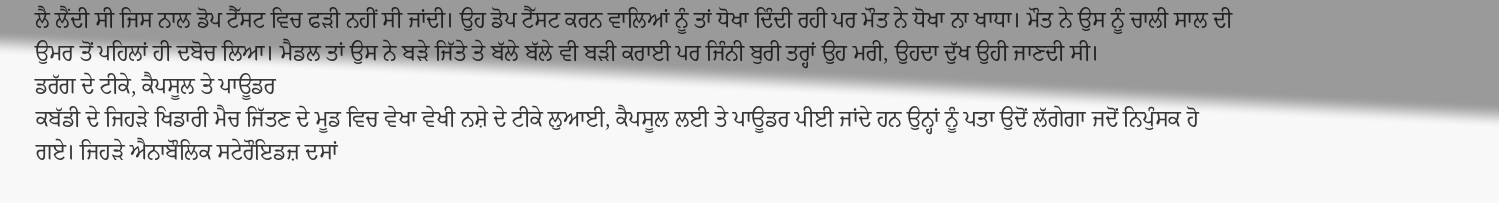ਲੈ ਲੈਂਦੀ ਸੀ ਜਿਸ ਨਾਲ ਡੋਪ ਟੈੱਸਟ ਵਿਚ ਫੜੀ ਨਹੀਂ ਸੀ ਜਾਂਦੀ। ਉਹ ਡੋਪ ਟੈੱਸਟ ਕਰਨ ਵਾਲਿਆਂ ਨੂੰ ਤਾਂ ਧੋਖਾ ਦਿੰਦੀ ਰਹੀ ਪਰ ਮੌਤ ਨੇ ਧੋਖਾ ਨਾ ਖਾਧਾ। ਮੌਤ ਨੇ ਉਸ ਨੂੰ ਚਾਲੀ ਸਾਲ ਦੀ ਉਮਰ ਤੋਂ ਪਹਿਲਾਂ ਹੀ ਦਬੋਚ ਲਿਆ। ਮੈਡਲ ਤਾਂ ਉਸ ਨੇ ਬੜੇ ਜਿੱਤੇ ਤੇ ਬੱਲੇ ਬੱਲੇ ਵੀ ਬੜੀ ਕਰਾਈ ਪਰ ਜਿੰਨੀ ਬੁਰੀ ਤਰ੍ਹਾਂ ਉਹ ਮਰੀ, ਉਹਦਾ ਦੁੱਖ ਉਹੀ ਜਾਣਦੀ ਸੀ।
ਡਰੱਗ ਦੇ ਟੀਕੇ, ਕੈਪਸੂਲ ਤੇ ਪਾਊਡਰ
ਕਬੱਡੀ ਦੇ ਜਿਹੜੇ ਖਿਡਾਰੀ ਮੈਚ ਜਿੱਤਣ ਦੇ ਮੂਡ ਵਿਚ ਵੇਖਾ ਵੇਖੀ ਨਸ਼ੇ ਦੇ ਟੀਕੇ ਲੁਆਈ, ਕੈਪਸੂਲ ਲਈ ਤੇ ਪਾਊਡਰ ਪੀਈ ਜਾਂਦੇ ਹਨ ਉਨ੍ਹਾਂ ਨੂੰ ਪਤਾ ਉਦੋਂ ਲੱਗੇਗਾ ਜਦੋਂ ਨਿਪੁੰਸਕ ਹੋ ਗਏ। ਜਿਹੜੇ ਐਨਾਬੌਲਿਕ ਸਟੇਰੌਇਡਜ਼ ਦਸਾਂ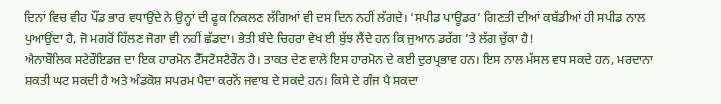ਦਿਨਾਂ ਵਿਚ ਵੀਹ ਪੌਂਡ ਭਾਰ ਵਧਾਉਂਦੇ ਨੇ ਉਨ੍ਹਾਂ ਦੀ ਫੂਕ ਨਿਕਲਣ ਲੱਗਿਆਂ ਵੀ ਦਸ ਦਿਨ ਨਹੀਂ ਲੱਗਦੇ। ‘ਸਪੀਡ ਪਾਊਡਰ’ ਗਿਣਤੀ ਦੀਆਂ ਕਬੱਡੀਆਂ ਹੀ ਸਪੀਡ ਨਾਲ ਪੁਆਉਂਦਾ ਹੈ, ਜੋ ਮਗਰੋਂ ਹਿੱਲਣ ਜੋਗਾ ਵੀ ਨਹੀਂ ਛੱਡਦਾ। ਭੇਤੀ ਬੰਦੇ ਚਿਹਰਾ ਵੇਖ ਈ ਬੁੱਝ ਲੈਂਦੇ ਹਨ ਕਿ ਜੁਆਨ ਡਰੱਗ ’ਤੇ ਲੱਗ ਚੁੱਕਾ ਹੈ!
ਐਨਾਬੌਲਿਕ ਸਟੇਰੌਇਡਜ਼ ਦਾ ਇਕ ਹਾਰਮੋਨ ਟੈੱਸਟੋਸਟੈਰੌਨ ਹੈ। ਤਾਕਤ ਦੇਣ ਵਾਲੇ ਇਸ ਹਾਰਮੋਨ ਦੇ ਕਈ ਦੁਰਪ੍ਰਭਾਵ ਹਨ। ਇਸ ਨਾਲ ਮੱਸਲ ਵਧ ਸਕਦੇ ਹਨ, ਮਰਦਾਨਾ ਸ਼ਕਤੀ ਘਟ ਸਕਦੀ ਹੈ ਅਤੇ ਅੰਡਕੋਸ਼ ਸਪਰਮ ਪੈਦਾ ਕਰਨੋਂ ਜਵਾਬ ਦੇ ਸਕਦੇ ਹਨ। ਕਿਸੇ ਦੇ ਗੰਜ ਪੈ ਸਕਦਾ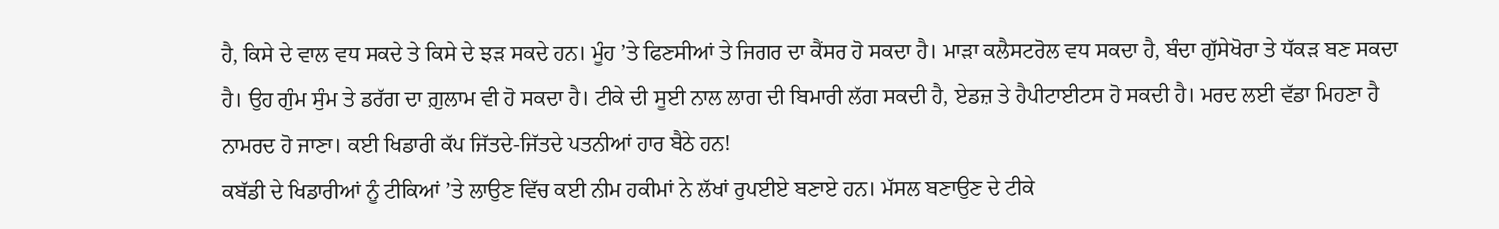ਹੈ, ਕਿਸੇ ਦੇ ਵਾਲ ਵਧ ਸਕਦੇ ਤੇ ਕਿਸੇ ਦੇ ਝੜ ਸਕਦੇ ਹਨ। ਮੂੰਹ ’ਤੇ ਫਿਣਸੀਆਂ ਤੇ ਜਿਗਰ ਦਾ ਕੈਂਸਰ ਹੋ ਸਕਦਾ ਹੈ। ਮਾੜਾ ਕਲੈਸਟਰੋਲ ਵਧ ਸਕਦਾ ਹੈ, ਬੰਦਾ ਗੁੱਸੇਖੋਰਾ ਤੇ ਧੱਕੜ ਬਣ ਸਕਦਾ ਹੈ। ਉਹ ਗੁੰਮ ਸੁੰਮ ਤੇ ਡਰੱਗ ਦਾ ਗ਼ੁਲਾਮ ਵੀ ਹੋ ਸਕਦਾ ਹੈ। ਟੀਕੇ ਦੀ ਸੂਈ ਨਾਲ ਲਾਗ ਦੀ ਬਿਮਾਰੀ ਲੱਗ ਸਕਦੀ ਹੈ, ਏਡਜ਼ ਤੇ ਹੈਪੀਟਾਈਟਸ ਹੋ ਸਕਦੀ ਹੈ। ਮਰਦ ਲਈ ਵੱਡਾ ਮਿਹਣਾ ਹੈ ਨਾਮਰਦ ਹੋ ਜਾਣਾ। ਕਈ ਖਿਡਾਰੀ ਕੱਪ ਜਿੱਤਦੇ-ਜਿੱਤਦੇ ਪਤਨੀਆਂ ਹਾਰ ਬੈਠੇ ਹਨ!
ਕਬੱਡੀ ਦੇ ਖਿਡਾਰੀਆਂ ਨੂੰ ਟੀਕਿਆਂ ’ਤੇ ਲਾਉਣ ਵਿੱਚ ਕਈ ਨੀਮ ਹਕੀਮਾਂ ਨੇ ਲੱਖਾਂ ਰੁਪਈਏ ਬਣਾਏ ਹਨ। ਮੱਸਲ ਬਣਾਉਣ ਦੇ ਟੀਕੇ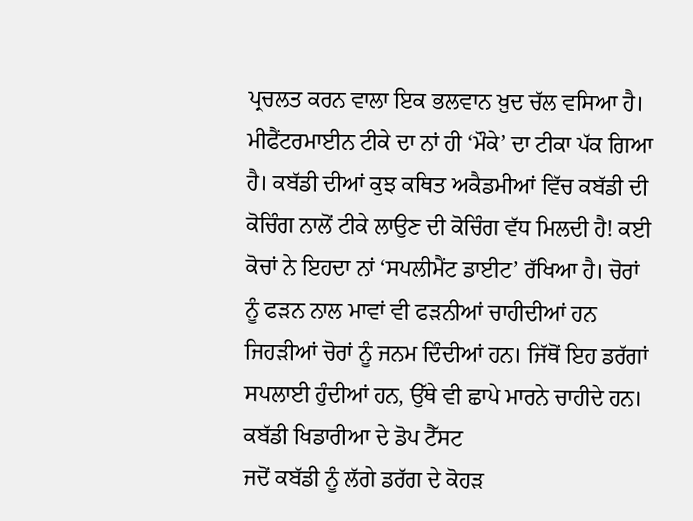ਪ੍ਰਚਲਤ ਕਰਨ ਵਾਲਾ ਇਕ ਭਲਵਾਨ ਖ਼ੁਦ ਚੱਲ ਵਸਿਆ ਹੈ। ਮੀਫੈਂਟਰਮਾਈਨ ਟੀਕੇ ਦਾ ਨਾਂ ਹੀ ‘ਮੌਕੇ’ ਦਾ ਟੀਕਾ ਪੱਕ ਗਿਆ ਹੈ। ਕਬੱਡੀ ਦੀਆਂ ਕੁਝ ਕਥਿਤ ਅਕੈਡਮੀਆਂ ਵਿੱਚ ਕਬੱਡੀ ਦੀ ਕੋਚਿੰਗ ਨਾਲੋਂ ਟੀਕੇ ਲਾਉਣ ਦੀ ਕੋਚਿੰਗ ਵੱਧ ਮਿਲਦੀ ਹੈ! ਕਈ ਕੋਚਾਂ ਨੇ ਇਹਦਾ ਨਾਂ ‘ਸਪਲੀਮੈਂਟ ਡਾਈਟ’ ਰੱਖਿਆ ਹੈ। ਚੋਰਾਂ ਨੂੰ ਫੜਨ ਨਾਲ ਮਾਵਾਂ ਵੀ ਫੜਨੀਆਂ ਚਾਹੀਦੀਆਂ ਹਨ ਜਿਹੜੀਆਂ ਚੋਰਾਂ ਨੂੰ ਜਨਮ ਦਿੰਦੀਆਂ ਹਨ। ਜਿੱਥੋਂ ਇਹ ਡਰੱਗਾਂ ਸਪਲਾਈ ਹੁੰਦੀਆਂ ਹਨ, ਉੱਥੇ ਵੀ ਛਾਪੇ ਮਾਰਨੇ ਚਾਹੀਦੇ ਹਨ।
ਕਬੱਡੀ ਖਿਡਾਰੀਆ ਦੇ ਡੋਪ ਟੈੱਸਟ
ਜਦੋਂ ਕਬੱਡੀ ਨੂੰ ਲੱਗੇ ਡਰੱਗ ਦੇ ਕੋਹੜ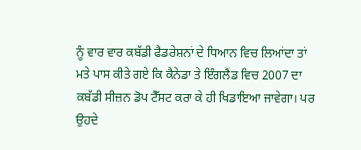ਨੂੰ ਵਾਰ ਵਾਰ ਕਬੱਡੀ ਫੈਡਰੇਸ਼ਨਾਂ ਦੇ ਧਿਆਨ ਵਿਚ ਲਿਆਂਦਾ ਤਾਂ ਮਤੇ ਪਾਸ ਕੀਤੇ ਗਏ ਕਿ ਕੈਨੇਡਾ ਤੇ ਇੰਗਲੈਂਡ ਵਿਚ 2007 ਦਾ ਕਬੱਡੀ ਸੀਜ਼ਨ ਡੋਪ ਟੈੱਸਟ ਕਰਾ ਕੇ ਹੀ ਖਿਡਾਇਆ ਜਾਵੇਗਾ। ਪਰ ਉਹਦੇ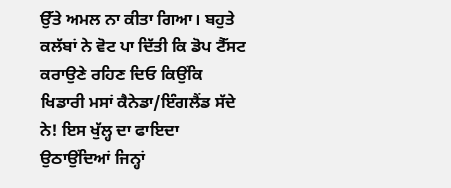ਉੱਤੇ ਅਮਲ ਨਾ ਕੀਤਾ ਗਿਆ। ਬਹੁਤੇ ਕਲੱਬਾਂ ਨੇ ਵੋਟ ਪਾ ਦਿੱਤੀ ਕਿ ਡੋਪ ਟੈੱਸਟ ਕਰਾਉਣੇ ਰਹਿਣ ਦਿਓ ਕਿਉਂਕਿ ਖਿਡਾਰੀ ਮਸਾਂ ਕੈਨੇਡਾ/ਇੰਗਲੈਂਡ ਸੱਦੇ ਨੇ! ਇਸ ਖੁੱਲ੍ਹ ਦਾ ਫਾਇਦਾ ਉਠਾਉਂਦਿਆਂ ਜਿਨ੍ਹਾਂ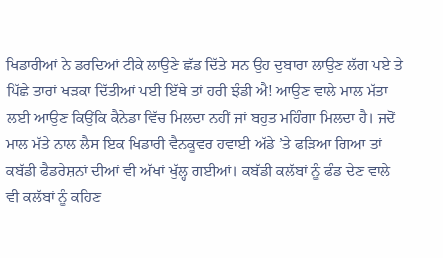ਖਿਡਾਰੀਆਂ ਨੇ ਡਰਦਿਆਂ ਟੀਕੇ ਲਾਉਣੇ ਛੱਡ ਦਿੱਤੇ ਸਨ ਉਹ ਦੁਬਾਰਾ ਲਾਉਣ ਲੱਗ ਪਏ ਤੇ ਪਿੱਛੇ ਤਾਰਾਂ ਖੜਕਾ ਦਿੱਤੀਆਂ ਪਈ ਇੱਥੇ ਤਾਂ ਹਰੀ ਝੰਡੀ ਐ! ਆਉਣ ਵਾਲੇ ਮਾਲ ਮੱਤਾ ਲਈ ਆਉਣ ਕਿਉਂਕਿ ਕੈਨੇਡਾ ਵਿੱਚ ਮਿਲਦਾ ਨਹੀਂ ਜਾਂ ਬਹੁਤ ਮਹਿੰਗਾ ਮਿਲਦਾ ਹੈ। ਜਦੋਂ ਮਾਲ ਮੱਤੇ ਨਾਲ ਲੈਸ ਇਕ ਖਿਡਾਰੀ ਵੈਨਕੂਵਰ ਹਵਾਈ ਅੱਡੇ ’ਤੇ ਫੜਿਆ ਗਿਆ ਤਾਂ ਕਬੱਡੀ ਫੈਡਰੇਸ਼ਨਾਂ ਦੀਆਂ ਵੀ ਅੱਖਾਂ ਖੁੱਲ੍ਹ ਗਈਆਂ। ਕਬੱਡੀ ਕਲੱਬਾਂ ਨੂੰ ਫੰਡ ਦੇਣ ਵਾਲੇ ਵੀ ਕਲੱਬਾਂ ਨੂੰ ਕਹਿਣ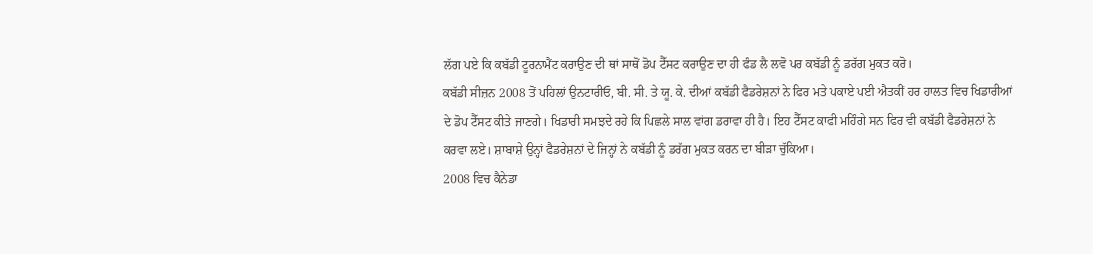ਲੱਗ ਪਏ ਕਿ ਕਬੱਡੀ ਟੂਰਨਾਮੈਂਟ ਕਰਾਉਣ ਦੀ ਥਾਂ ਸਾਥੋਂ ਡੋਪ ਟੈੱਸਟ ਕਰਾਉਣ ਦਾ ਹੀ ਫੰਡ ਲੈ ਲਵੋ ਪਰ ਕਬੱਡੀ ਨੂੰ ਡਰੱਗ ਮੁਕਤ ਕਰੋ।
ਕਬੱਡੀ ਸੀਜ਼ਨ 2008 ਤੋਂ ਪਹਿਲਾਂ ਉਨਟਾਰੀਓ, ਬੀ. ਸੀ. ਤੇ ਯੂ. ਕੇ. ਦੀਆਂ ਕਬੱਡੀ ਫੈਡਰੇਸ਼ਨਾਂ ਨੇ ਫਿਰ ਮਤੇ ਪਕਾਏ ਪਈ ਐਤਕੀਂ ਹਰ ਹਾਲਤ ਵਿਚ ਖਿਡਾਰੀਆਂ ਦੇ ਡੋਪ ਟੈੱਸਟ ਕੀਤੇ ਜਾਣਗੇ। ਖਿਡਾਰੀ ਸਮਝਦੇ ਰਹੇ ਕਿ ਪਿਛਲੇ ਸਾਲ ਵਾਂਗ ਡਰਾਵਾ ਹੀ ਹੈ। ਇਹ ਟੈੱਸਟ ਕਾਫੀ ਮਹਿੰਗੇ ਸਨ ਫਿਰ ਵੀ ਕਬੱਡੀ ਫੈਡਰੇਸ਼ਨਾਂ ਨੇ ਕਰਵਾ ਲਏ। ਸ਼ਾਬਾਸ਼ੇ ਉਨ੍ਹਾਂ ਫੈਡਰੇਸ਼ਨਾਂ ਦੇ ਜਿਨ੍ਹਾਂ ਨੇ ਕਬੱਡੀ ਨੂੰ ਡਰੱਗ ਮੁਕਤ ਕਰਨ ਦਾ ਬੀੜਾ ਚੁੱਕਿਆ।
2008 ਵਿਚ ਕੈਨੇਡਾ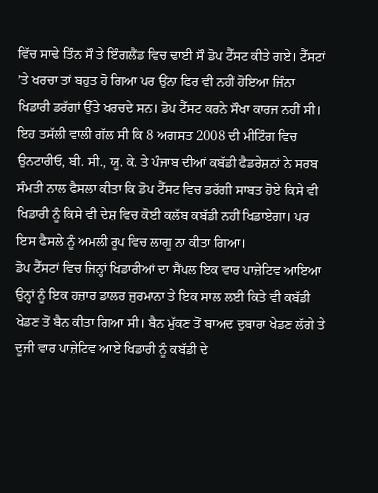ਵਿੱਚ ਸਾਢੇ ਤਿੰਨ ਸੌ ਤੇ ਇੰਗਲੈਂਡ ਵਿਚ ਢਾਈ ਸੌ ਡੋਪ ਟੈੱਸਟ ਕੀਤੇ ਗਏ। ਟੈੱਸਟਾਂ ’ਤੇ ਖਰਚਾ ਤਾਂ ਬਹੁਤ ਹੋ ਗਿਆ ਪਰ ਉਂਨਾ ਫਿਰ ਵੀ ਨਹੀਂ ਹੋਇਆ ਜਿੰਨਾ ਖਿਡਾਰੀ ਡਰੱਗਾਂ ਉੱਤੇ ਖਰਚਦੇ ਸਨ। ਡੋਪ ਟੈੱਸਟ ਕਰਨੇ ਸੌਖਾ ਕਾਰਜ ਨਹੀਂ ਸੀ। ਇਹ ਤਸੱਲੀ ਵਾਲੀ ਗੱਲ ਸੀ ਕਿ 8 ਅਗਸਤ 2008 ਦੀ ਮੀਟਿੰਗ ਵਿਚ ਉਨਟਾਰੀਓ, ਬੀ. ਸੀ., ਯੂ. ਕੇ. ਤੇ ਪੰਜਾਬ ਦੀਆਂ ਕਬੱਡੀ ਫੈਡਰੇਸ਼ਨਾਂ ਨੇ ਸਰਬ ਸੰਮਤੀ ਨਾਲ ਫੈਸਲਾ ਕੀਤਾ ਕਿ ਡੋਪ ਟੈੱਸਟ ਵਿਚ ਡਰੱਗੀ ਸਾਬਤ ਹੋਏ ਕਿਸੇ ਵੀ ਖਿਡਾਰੀ ਨੂੰ ਕਿਸੇ ਵੀ ਦੇਸ਼ ਵਿਚ ਕੋਈ ਕਲੱਬ ਕਬੱਡੀ ਨਹੀਂ ਖਿਡਾਏਗਾ। ਪਰ ਇਸ ਫੈਸਲੇ ਨੂੰ ਅਮਲੀ ਰੂਪ ਵਿਚ ਲਾਗੂ ਨਾ ਕੀਤਾ ਗਿਆ।
ਡੋਪ ਟੈੱਸਟਾਂ ਵਿਚ ਜਿਨ੍ਹਾਂ ਖਿਡਾਰੀਆਂ ਦਾ ਸੈਂਪਲ ਇਕ ਵਾਰ ਪਾਜ਼ੇਟਿਵ ਆਇਆ ਉਨ੍ਹਾਂ ਨੂੰ ਇਕ ਹਜ਼ਾਰ ਡਾਲਰ ਜੁਰਮਾਨਾ ਤੇ ਇਕ ਸਾਲ ਲਈ ਕਿਤੇ ਵੀ ਕਬੱਡੀ ਖੇਡਣ ਤੋਂ ਬੈਨ ਕੀਤਾ ਗਿਆ ਸੀ। ਬੈਨ ਮੁੱਕਣ ਤੋਂ ਬਾਅਦ ਦੁਬਾਰਾ ਖੇਡਣ ਲੱਗੇ ਤੇ ਦੂਜੀ ਵਾਰ ਪਾਜ਼ੇਟਿਵ ਆਏ ਖਿਡਾਰੀ ਨੂੰ ਕਬੱਡੀ ਦੇ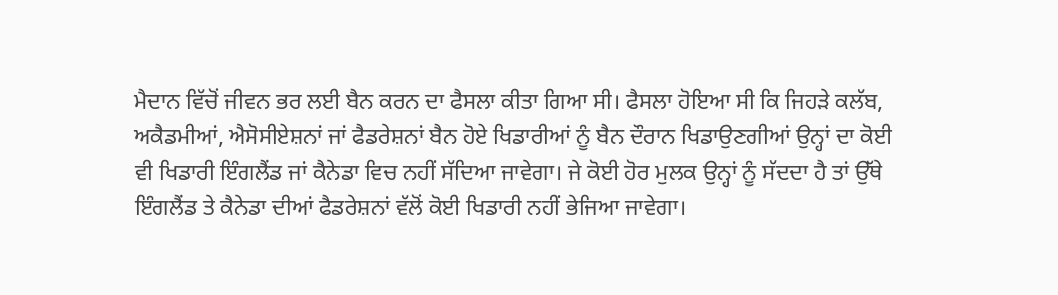ਮੈਦਾਨ ਵਿੱਚੋਂ ਜੀਵਨ ਭਰ ਲਈ ਬੈਨ ਕਰਨ ਦਾ ਫੈਸਲਾ ਕੀਤਾ ਗਿਆ ਸੀ। ਫੈਸਲਾ ਹੋਇਆ ਸੀ ਕਿ ਜਿਹੜੇ ਕਲੱਬ, ਅਕੈਡਮੀਆਂ, ਐਸੋਸੀਏਸ਼ਨਾਂ ਜਾਂ ਫੈਡਰੇਸ਼ਨਾਂ ਬੈਨ ਹੋਏ ਖਿਡਾਰੀਆਂ ਨੂੰ ਬੈਨ ਦੌਰਾਨ ਖਿਡਾਉਣਗੀਆਂ ਉਨ੍ਹਾਂ ਦਾ ਕੋਈ ਵੀ ਖਿਡਾਰੀ ਇੰਗਲੈਂਡ ਜਾਂ ਕੈਨੇਡਾ ਵਿਚ ਨਹੀਂ ਸੱਦਿਆ ਜਾਵੇਗਾ। ਜੇ ਕੋਈ ਹੋਰ ਮੁਲਕ ਉਨ੍ਹਾਂ ਨੂੰ ਸੱਦਦਾ ਹੈ ਤਾਂ ਉੱਥੇ ਇੰਗਲੈਂਡ ਤੇ ਕੈਨੇਡਾ ਦੀਆਂ ਫੈਡਰੇਸ਼ਨਾਂ ਵੱਲੋਂ ਕੋਈ ਖਿਡਾਰੀ ਨਹੀਂ ਭੇਜਿਆ ਜਾਵੇਗਾ।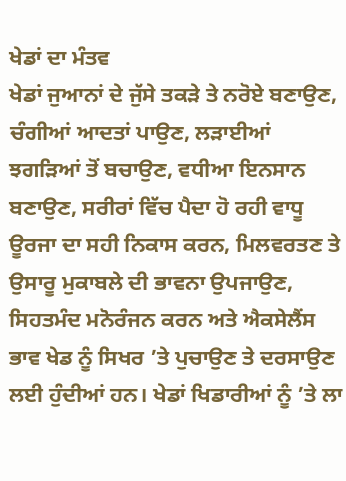ਖੇਡਾਂ ਦਾ ਮੰਤਵ
ਖੇਡਾਂ ਜੁਆਨਾਂ ਦੇ ਜੁੱਸੇ ਤਕੜੇ ਤੇ ਨਰੋਏ ਬਣਾਉਣ, ਚੰਗੀਆਂ ਆਦਤਾਂ ਪਾਉਣ, ਲੜਾਈਆਂ ਝਗੜਿਆਂ ਤੋਂ ਬਚਾਉਣ, ਵਧੀਆ ਇਨਸਾਨ ਬਣਾਉਣ, ਸਰੀਰਾਂ ਵਿੱਚ ਪੈਦਾ ਹੋ ਰਹੀ ਵਾਧੂ ਊਰਜਾ ਦਾ ਸਹੀ ਨਿਕਾਸ ਕਰਨ, ਮਿਲਵਰਤਣ ਤੇ ਉਸਾਰੂ ਮੁਕਾਬਲੇ ਦੀ ਭਾਵਨਾ ਉਪਜਾਉਣ, ਸਿਹਤਮੰਦ ਮਨੋਰੰਜਨ ਕਰਨ ਅਤੇ ਐਕਸੇਲੈਂਸ ਭਾਵ ਖੇਡ ਨੂੰ ਸਿਖਰ ’ਤੇ ਪੁਚਾਉਣ ਤੇ ਦਰਸਾਉਣ ਲਈ ਹੁੰਦੀਆਂ ਹਨ। ਖੇਡਾਂ ਖਿਡਾਰੀਆਂ ਨੂੰ ’ਤੇ ਲਾ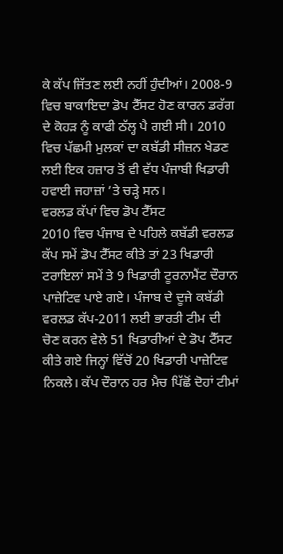ਕੇ ਕੱਪ ਜਿੱਤਣ ਲਈ ਨਹੀਂ ਹੁੰਦੀਆਂ। 2008-9 ਵਿਚ ਬਾਕਾਇਦਾ ਡੋਪ ਟੈੱਸਟ ਹੋਣ ਕਾਰਨ ਡਰੱਗ ਦੇ ਕੋਹੜ ਨੂੰ ਕਾਫੀ ਠੱਲ੍ਹ ਪੈ ਗਈ ਸੀ। 2010 ਵਿਚ ਪੱਛਮੀ ਮੁਲਕਾਂ ਦਾ ਕਬੱਡੀ ਸੀਜ਼ਨ ਖੇਡਣ ਲਈ ਇਕ ਹਜ਼ਾਰ ਤੋਂ ਵੀ ਵੱਧ ਪੰਜਾਬੀ ਖਿਡਾਰੀ ਹਵਾਈ ਜਹਾਜ਼ਾਂ ’ਤੇ ਚੜ੍ਹੇ ਸਨ।
ਵਰਲਡ ਕੱਪਾਂ ਵਿਚ ਡੋਪ ਟੈੱਸਟ
2010 ਵਿਚ ਪੰਜਾਬ ਦੇ ਪਹਿਲੇ ਕਬੱਡੀ ਵਰਲਡ ਕੱਪ ਸਮੇਂ ਡੋਪ ਟੈੱਸਟ ਕੀਤੇ ਤਾਂ 23 ਖਿਡਾਰੀ ਟਰਾਇਲਾਂ ਸਮੇਂ ਤੇ 9 ਖਿਡਾਰੀ ਟੂਰਨਾਮੈਂਟ ਦੌਰਾਨ ਪਾਜ਼ੇਟਿਵ ਪਾਏ ਗਏ। ਪੰਜਾਬ ਦੇ ਦੂਜੇ ਕਬੱਡੀ ਵਰਲਡ ਕੱਪ-2011 ਲਈ ਭਾਰਤੀ ਟੀਮ ਦੀ ਚੋਣ ਕਰਨ ਵੇਲੇ 51 ਖਿਡਾਰੀਆਂ ਦੇ ਡੋਪ ਟੈੱਸਟ ਕੀਤੇ ਗਏ ਜਿਨ੍ਹਾਂ ਵਿੱਚੋਂ 20 ਖਿਡਾਰੀ ਪਾਜ਼ੇਟਿਵ ਨਿਕਲੇ। ਕੱਪ ਦੌਰਾਨ ਹਰ ਮੈਚ ਪਿੱਛੋਂ ਦੋਹਾਂ ਟੀਮਾਂ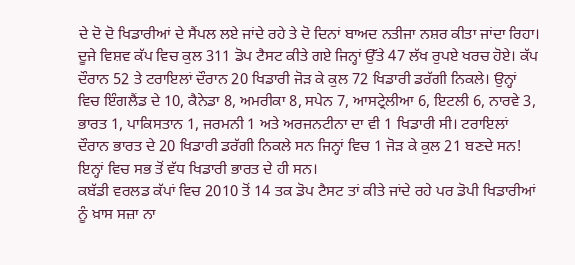ਦੇ ਦੋ ਦੋ ਖਿਡਾਰੀਆਂ ਦੇ ਸੈਂਪਲ ਲਏ ਜਾਂਦੇ ਰਹੇ ਤੇ ਦੋ ਦਿਨਾਂ ਬਾਅਦ ਨਤੀਜਾ ਨਸ਼ਰ ਕੀਤਾ ਜਾਂਦਾ ਰਿਹਾ। ਦੂਜੇ ਵਿਸ਼ਵ ਕੱਪ ਵਿਚ ਕੁਲ 311 ਡੋਪ ਟੈਸਟ ਕੀਤੇ ਗਏ ਜਿਨ੍ਹਾਂ ਉੱਤੇ 47 ਲੱਖ ਰੁਪਏ ਖਰਚ ਹੋਏ। ਕੱਪ ਦੌਰਾਨ 52 ਤੇ ਟਰਾਇਲਾਂ ਦੌਰਾਨ 20 ਖਿਡਾਰੀ ਜੋੜ ਕੇ ਕੁਲ 72 ਖਿਡਾਰੀ ਡਰੱਗੀ ਨਿਕਲੇ। ਉਨ੍ਹਾਂ ਵਿਚ ਇੰਗਲੈਂਡ ਦੇ 10, ਕੈਨੇਡਾ 8, ਅਮਰੀਕਾ 8, ਸਪੇਨ 7, ਆਸਟ੍ਰੇਲੀਆ 6, ਇਟਲੀ 6, ਨਾਰਵੇ 3, ਭਾਰਤ 1, ਪਾਕਿਸਤਾਨ 1, ਜਰਮਨੀ 1 ਅਤੇ ਅਰਜਨਟੀਨਾ ਦਾ ਵੀ 1 ਖਿਡਾਰੀ ਸੀ। ਟਰਾਇਲਾਂ ਦੌਰਾਨ ਭਾਰਤ ਦੇ 20 ਖਿਡਾਰੀ ਡਰੱਗੀ ਨਿਕਲੇ ਸਨ ਜਿਨ੍ਹਾਂ ਵਿਚ 1 ਜੋੜ ਕੇ ਕੁਲ 21 ਬਣਦੇ ਸਨ! ਇਨ੍ਹਾਂ ਵਿਚ ਸਭ ਤੋਂ ਵੱਧ ਖਿਡਾਰੀ ਭਾਰਤ ਦੇ ਹੀ ਸਨ।
ਕਬੱਡੀ ਵਰਲਡ ਕੱਪਾਂ ਵਿਚ 2010 ਤੋਂ 14 ਤਕ ਡੋਪ ਟੈਸਟ ਤਾਂ ਕੀਤੇ ਜਾਂਦੇ ਰਹੇ ਪਰ ਡੋਪੀ ਖਿਡਾਰੀਆਂ ਨੂੰ ਖ਼ਾਸ ਸਜ਼ਾ ਨਾ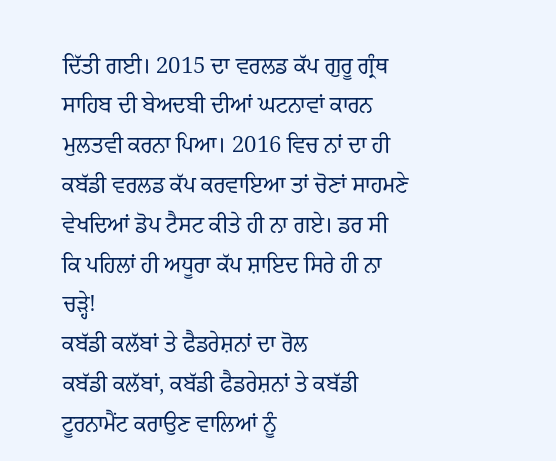ਦਿੱਤੀ ਗਈ। 2015 ਦਾ ਵਰਲਡ ਕੱਪ ਗੁਰੂ ਗ੍ਰੰਥ ਸਾਹਿਬ ਦੀ ਬੇਅਦਬੀ ਦੀਆਂ ਘਟਨਾਵਾਂ ਕਾਰਨ ਮੁਲਤਵੀ ਕਰਨਾ ਪਿਆ। 2016 ਵਿਚ ਨਾਂ ਦਾ ਹੀ ਕਬੱਡੀ ਵਰਲਡ ਕੱਪ ਕਰਵਾਇਆ ਤਾਂ ਚੋਣਾਂ ਸਾਹਮਣੇ ਵੇਖਦਿਆਂ ਡੋਪ ਟੈਸਟ ਕੀਤੇ ਹੀ ਨਾ ਗਏ। ਡਰ ਸੀ ਕਿ ਪਹਿਲਾਂ ਹੀ ਅਧੂਰਾ ਕੱਪ ਸ਼ਾਇਦ ਸਿਰੇ ਹੀ ਨਾ ਚੜ੍ਹੇ!
ਕਬੱਡੀ ਕਲੱਬਾਂ ਤੇ ਫੈਡਰੇਸ਼ਨਾਂ ਦਾ ਰੋਲ
ਕਬੱਡੀ ਕਲੱਬਾਂ, ਕਬੱਡੀ ਫੈਡਰੇਸ਼ਨਾਂ ਤੇ ਕਬੱਡੀ ਟੂਰਨਾਮੈਂਟ ਕਰਾਉਣ ਵਾਲਿਆਂ ਨੂੰ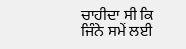ਚਾਹੀਦਾ ਸੀ ਕਿ ਜਿੰਨੇ ਸਮੇਂ ਲਈ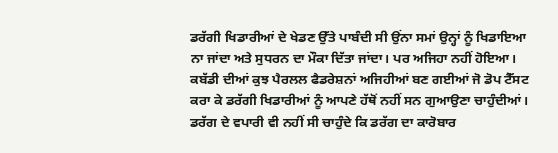ਡਰੱਗੀ ਖਿਡਾਰੀਆਂ ਦੇ ਖੇਡਣ ਉੱਤੇ ਪਾਬੰਦੀ ਸੀ ਉਂਨਾ ਸਮਾਂ ਉਨ੍ਹਾਂ ਨੂੰ ਖਿਡਾਇਆ ਨਾ ਜਾਂਦਾ ਅਤੇ ਸੁਧਰਨ ਦਾ ਮੌਕਾ ਦਿੱਤਾ ਜਾਂਦਾ। ਪਰ ਅਜਿਹਾ ਨਹੀਂ ਹੋਇਆ। ਕਬੱਡੀ ਦੀਆਂ ਕੁਝ ਪੈਰਲਲ ਫੈਡਰੇਸ਼ਨਾਂ ਅਜਿਹੀਆਂ ਬਣ ਗਈਆਂ ਜੋ ਡੋਪ ਟੈੱਸਟ ਕਰਾ ਕੇ ਡਰੱਗੀ ਖਿਡਾਰੀਆਂ ਨੂੰ ਆਪਣੇ ਹੱਥੋਂ ਨਹੀਂ ਸਨ ਗੁਆਉਣਾ ਚਾਹੁੰਦੀਆਂ। ਡਰੱਗ ਦੇ ਵਪਾਰੀ ਵੀ ਨਹੀਂ ਸੀ ਚਾਹੁੰਦੇ ਕਿ ਡਰੱਗ ਦਾ ਕਾਰੋਬਾਰ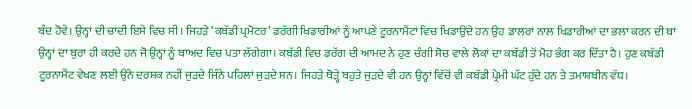ਬੰਦ ਹੋਵੇ। ਉਨ੍ਹਾਂ ਦੀ ਚਾਂਦੀ ਇਸੇ ਵਿਚ ਸੀ। ਜਿਹੜੇ ‘ਕਬੱਡੀ ਪ੍ਰਮੋਟਰ’ ਡਰੱਗੀ ਖਿਡਾਰੀਆਂ ਨੂੰ ਆਪਣੇ ਟੂਰਨਾਮੈਂਟਾਂ ਵਿਚ ਖਿਡਾਉਂਦੇ ਹਨ ਉਹ ਡਾਲਰਾਂ ਨਾਲ ਖਿਡਾਰੀਆਂ ਦਾ ਭਲਾ ਕਰਨ ਦੀ ਥਾਂ ਉਨ੍ਹਾਂ ਦਾ ਬੁਰਾ ਹੀ ਕਰਦੇ ਹਨ ਜੋ ਉਨ੍ਹਾਂ ਨੂੰ ਬਾਅਦ ਵਿਚ ਪਤਾ ਲੱਗੇਗਾ। ਕਬੱਡੀ ਵਿਚ ਡਰੱਗ ਦੀ ਆਮਦ ਨੇ ਹੁਣ ਚੰਗੀ ਸੋਚ ਵਾਲੇ ਲੋਕਾਂ ਦਾ ਕਬੱਡੀ ਤੋਂ ਮੋਹ ਭੰਗ ਕਰ ਦਿੱਤਾ ਹੈ। ਹੁਣ ਕਬੱਡੀ ਟੂਰਨਾਮੈਂਟ ਵੇਖਣ ਲਈ ਉਂਨੇ ਦਰਸ਼ਕ ਨਹੀਂ ਜੁੜਦੇ ਜਿੰਨੇ ਪਹਿਲਾਂ ਜੁੜਦੇ ਸਨ। ਜਿਹੜੇ ਥੋੜ੍ਹੇ ਬਹੁਤੇ ਜੁੜਦੇ ਵੀ ਹਨ ਉਨ੍ਹਾਂ ਵਿੱਚੋਂ ਵੀ ਕਬੱਡੀ ਪ੍ਰੇਮੀ ਘੱਟ ਹੁੰਦੇ ਹਨ ਤੇ ਤਮਾਸ਼ਬੀਨ ਵੱਧ।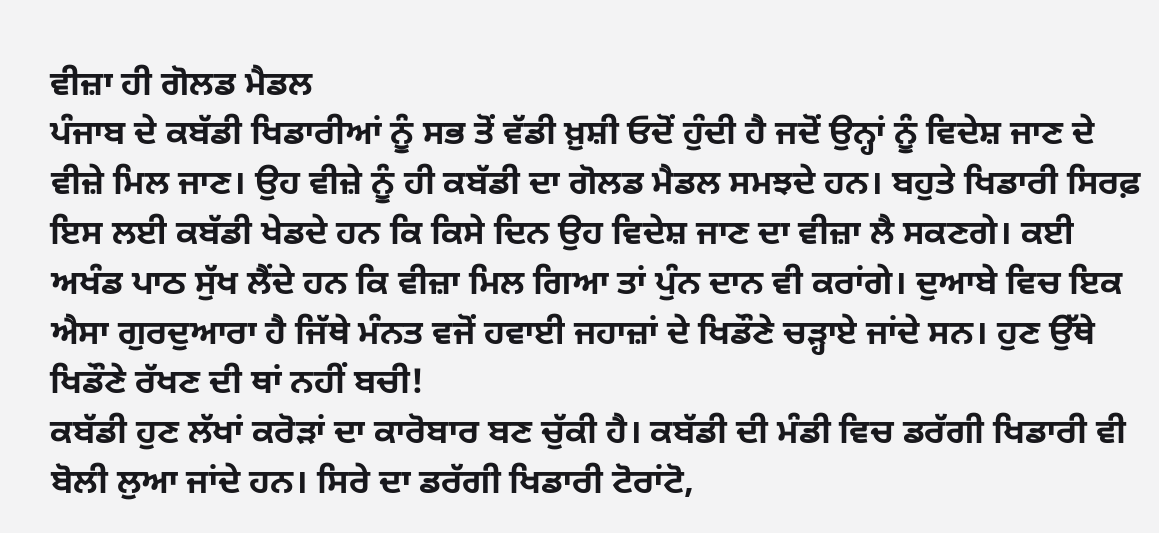ਵੀਜ਼ਾ ਹੀ ਗੋਲਡ ਮੈਡਲ
ਪੰਜਾਬ ਦੇ ਕਬੱਡੀ ਖਿਡਾਰੀਆਂ ਨੂੰ ਸਭ ਤੋਂ ਵੱਡੀ ਖ਼ੁਸ਼ੀ ਓਦੋਂ ਹੁੰਦੀ ਹੈ ਜਦੋਂ ਉਨ੍ਹਾਂ ਨੂੰ ਵਿਦੇਸ਼ ਜਾਣ ਦੇ ਵੀਜ਼ੇ ਮਿਲ ਜਾਣ। ਉਹ ਵੀਜ਼ੇ ਨੂੰ ਹੀ ਕਬੱਡੀ ਦਾ ਗੋਲਡ ਮੈਡਲ ਸਮਝਦੇ ਹਨ। ਬਹੁਤੇ ਖਿਡਾਰੀ ਸਿਰਫ਼ ਇਸ ਲਈ ਕਬੱਡੀ ਖੇਡਦੇ ਹਨ ਕਿ ਕਿਸੇ ਦਿਨ ਉਹ ਵਿਦੇਸ਼ ਜਾਣ ਦਾ ਵੀਜ਼ਾ ਲੈ ਸਕਣਗੇ। ਕਈ ਅਖੰਡ ਪਾਠ ਸੁੱਖ ਲੈਂਦੇ ਹਨ ਕਿ ਵੀਜ਼ਾ ਮਿਲ ਗਿਆ ਤਾਂ ਪੁੰਨ ਦਾਨ ਵੀ ਕਰਾਂਗੇ। ਦੁਆਬੇ ਵਿਚ ਇਕ ਐਸਾ ਗੁਰਦੁਆਰਾ ਹੈ ਜਿੱਥੇ ਮੰਨਤ ਵਜੋਂ ਹਵਾਈ ਜਹਾਜ਼ਾਂ ਦੇ ਖਿਡੌਣੇ ਚੜ੍ਹਾਏ ਜਾਂਦੇ ਸਨ। ਹੁਣ ਉੱਥੇ ਖਿਡੌਣੇ ਰੱਖਣ ਦੀ ਥਾਂ ਨਹੀਂ ਬਚੀ!
ਕਬੱਡੀ ਹੁਣ ਲੱਖਾਂ ਕਰੋੜਾਂ ਦਾ ਕਾਰੋਬਾਰ ਬਣ ਚੁੱਕੀ ਹੈ। ਕਬੱਡੀ ਦੀ ਮੰਡੀ ਵਿਚ ਡਰੱਗੀ ਖਿਡਾਰੀ ਵੀ ਬੋਲੀ ਲੁਆ ਜਾਂਦੇ ਹਨ। ਸਿਰੇ ਦਾ ਡਰੱਗੀ ਖਿਡਾਰੀ ਟੋਰਾਂਟੋ,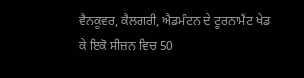ਵੈਨਕੂਵਰ, ਕੈਲਗਰੀ, ਐਡਮੰਟਨ ਦੇ ਟੂਰਨਾਮੈਂਟ ਖੇਡ ਕੇ ਇਕੋ ਸੀਜ਼ਨ ਵਿਚ 50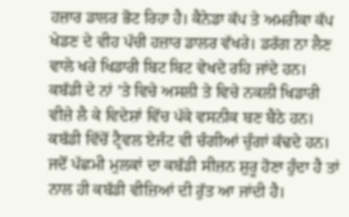ਹਜ਼ਾਰ ਡਾਲਰ ਭੋਟ ਰਿਹਾ ਹੈ। ਕੈਨੇਡਾ ਕੱਪ ਤੇ ਅਮਰੀਕਾ ਕੱਪ ਖੇਡਣ ਦੇ ਵੀਹ ਪੱਚੀ ਹਜ਼ਾਰ ਡਾਲਰ ਵੱਖਰੇ। ਡਰੱਗ ਨਾ ਲੈਣ ਵਾਲੇ ਖਰੇ ਖਿਡਾਰੀ ਬਿਟ ਬਿਟ ਵੇਖਦੇ ਰਹਿ ਜਾਂਦੇ ਹਨ। ਕਬੱਡੀ ਦੇ ਨਾਂ ’ਤੇ ਵਿਚੇ ਅਸਲੀ ਤੇ ਵਿਚੇ ਨਕਲੀ ਖਿਡਾਰੀ ਵੀਜ਼ੇ ਲੈ ਕੇ ਵਿਦੇਸ਼ਾਂ ਵਿੱਚ ਪੱਕੇ ਵਸਨੀਕ ਬਣ ਬੈਠੇ ਹਨ। ਕਬੱਡੀ ਵਿੱਚੋਂ ਟ੍ਰੈਵਲ ਏਜੰਟ ਵੀ ਚੰਗੀਆਂ ਚੁੰਗਾਂ ਕੱਢਦੇ ਹਨ।
ਜਦੋਂ ਪੱਛਮੀ ਮੁਲਕਾਂ ਦਾ ਕਬੱਡੀ ਸੀਜ਼ਨ ਸ਼ੁਰੂ ਹੋਣਾ ਹੁੰਦਾ ਹੈ ਤਾਂ ਨਾਲ ਹੀ ਕਬੱਡੀ ਵੀਜ਼ਿਆਂ ਦੀ ਰੁੱਤ ਆ ਜਾਂਦੀ ਹੈ।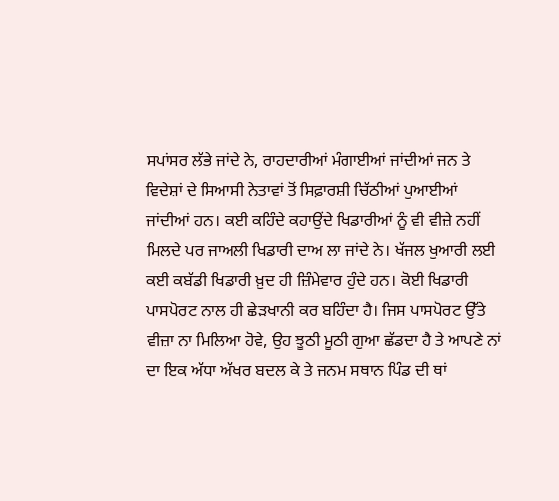ਸਪਾਂਸਰ ਲੱਭੇ ਜਾਂਦੇ ਨੇ, ਰਾਹਦਾਰੀਆਂ ਮੰਗਾਈਆਂ ਜਾਂਦੀਆਂ ਜਨ ਤੇ ਵਿਦੇਸ਼ਾਂ ਦੇ ਸਿਆਸੀ ਨੇਤਾਵਾਂ ਤੋਂ ਸਿਫ਼ਾਰਸ਼ੀ ਚਿੱਠੀਆਂ ਪੁਆਈਆਂ ਜਾਂਦੀਆਂ ਹਨ। ਕਈ ਕਹਿੰਦੇ ਕਹਾਉਂਦੇ ਖਿਡਾਰੀਆਂ ਨੂੰ ਵੀ ਵੀਜ਼ੇ ਨਹੀਂ ਮਿਲਦੇ ਪਰ ਜਾਅਲੀ ਖਿਡਾਰੀ ਦਾਅ ਲਾ ਜਾਂਦੇ ਨੇ। ਖੱਜਲ ਖੁਆਰੀ ਲਈ ਕਈ ਕਬੱਡੀ ਖਿਡਾਰੀ ਖ਼ੁਦ ਹੀ ਜ਼ਿੰਮੇਵਾਰ ਹੁੰਦੇ ਹਨ। ਕੋਈ ਖਿਡਾਰੀ ਪਾਸਪੋਰਟ ਨਾਲ ਹੀ ਛੇੜਖਾਨੀ ਕਰ ਬਹਿੰਦਾ ਹੈ। ਜਿਸ ਪਾਸਪੋਰਟ ਉੱਤੇ ਵੀਜ਼ਾ ਨਾ ਮਿਲਿਆ ਹੋਵੇ, ਉਹ ਝੂਠੀ ਮੂਠੀ ਗੁਆ ਛੱਡਦਾ ਹੈ ਤੇ ਆਪਣੇ ਨਾਂ ਦਾ ਇਕ ਅੱਧਾ ਅੱਖਰ ਬਦਲ ਕੇ ਤੇ ਜਨਮ ਸਥਾਨ ਪਿੰਡ ਦੀ ਥਾਂ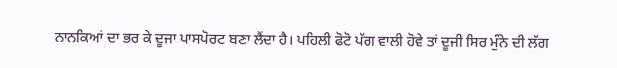ਨਾਨਕਿਆਂ ਦਾ ਭਰ ਕੇ ਦੂਜਾ ਪਾਸਪੋਰਟ ਬਣਾ ਲੈਂਦਾ ਹੈ। ਪਹਿਲੀ ਫੋਟੋ ਪੱਗ ਵਾਲੀ ਹੋਵੇ ਤਾਂ ਦੂਜੀ ਸਿਰ ਮੁੰਨੇ ਦੀ ਲੱਗ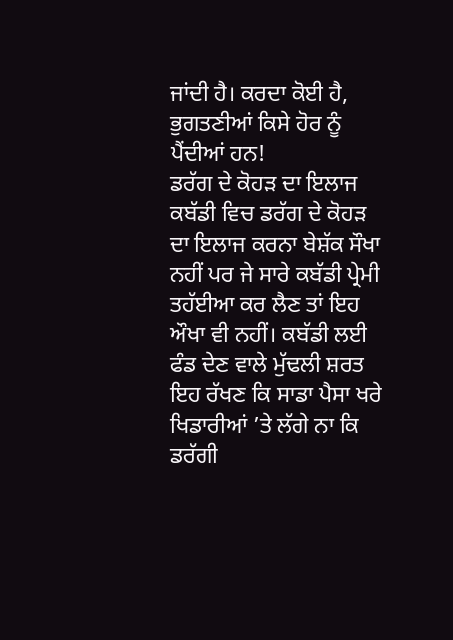ਜਾਂਦੀ ਹੈ। ਕਰਦਾ ਕੋਈ ਹੈ, ਭੁਗਤਣੀਆਂ ਕਿਸੇ ਹੋਰ ਨੂੰ ਪੈਂਦੀਆਂ ਹਨ!
ਡਰੱਗ ਦੇ ਕੋਹੜ ਦਾ ਇਲਾਜ
ਕਬੱਡੀ ਵਿਚ ਡਰੱਗ ਦੇ ਕੋਹੜ ਦਾ ਇਲਾਜ ਕਰਨਾ ਬੇਸ਼ੱਕ ਸੌਖਾ ਨਹੀਂ ਪਰ ਜੇ ਸਾਰੇ ਕਬੱਡੀ ਪ੍ਰੇਮੀ ਤਹੱਈਆ ਕਰ ਲੈਣ ਤਾਂ ਇਹ ਔਖਾ ਵੀ ਨਹੀਂ। ਕਬੱਡੀ ਲਈ ਫੰਡ ਦੇਣ ਵਾਲੇ ਮੁੱਢਲੀ ਸ਼ਰਤ ਇਹ ਰੱਖਣ ਕਿ ਸਾਡਾ ਪੈਸਾ ਖਰੇ ਖਿਡਾਰੀਆਂ ’ਤੇ ਲੱਗੇ ਨਾ ਕਿ ਡਰੱਗੀ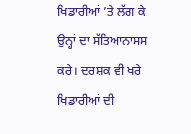ਖਿਡਾਰੀਆਂ ’ਤੇ ਲੱਗ ਕੇ ਉਨ੍ਹਾਂ ਦਾ ਸੱਤਿਆਨਾਸਸ ਕਰੇ। ਦਰਸ਼ਕ ਵੀ ਖਰੇ ਖਿਡਾਰੀਆਂ ਦੀ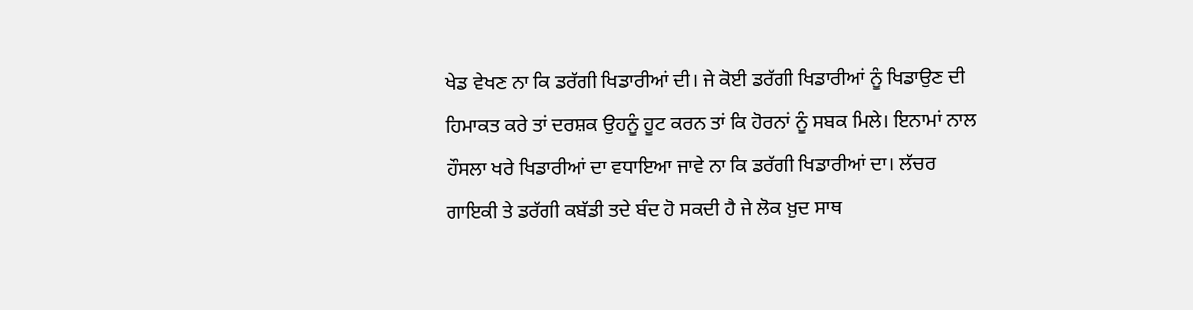ਖੇਡ ਵੇਖਣ ਨਾ ਕਿ ਡਰੱਗੀ ਖਿਡਾਰੀਆਂ ਦੀ। ਜੇ ਕੋਈ ਡਰੱਗੀ ਖਿਡਾਰੀਆਂ ਨੂੰ ਖਿਡਾਉਣ ਦੀ ਹਿਮਾਕਤ ਕਰੇ ਤਾਂ ਦਰਸ਼ਕ ਉਹਨੂੰ ਹੂਟ ਕਰਨ ਤਾਂ ਕਿ ਹੋਰਨਾਂ ਨੂੰ ਸਬਕ ਮਿਲੇ। ਇਨਾਮਾਂ ਨਾਲ ਹੌਸਲਾ ਖਰੇ ਖਿਡਾਰੀਆਂ ਦਾ ਵਧਾਇਆ ਜਾਵੇ ਨਾ ਕਿ ਡਰੱਗੀ ਖਿਡਾਰੀਆਂ ਦਾ। ਲੱਚਰ ਗਾਇਕੀ ਤੇ ਡਰੱਗੀ ਕਬੱਡੀ ਤਦੇ ਬੰਦ ਹੋ ਸਕਦੀ ਹੈ ਜੇ ਲੋਕ ਖ਼ੁਦ ਸਾਥ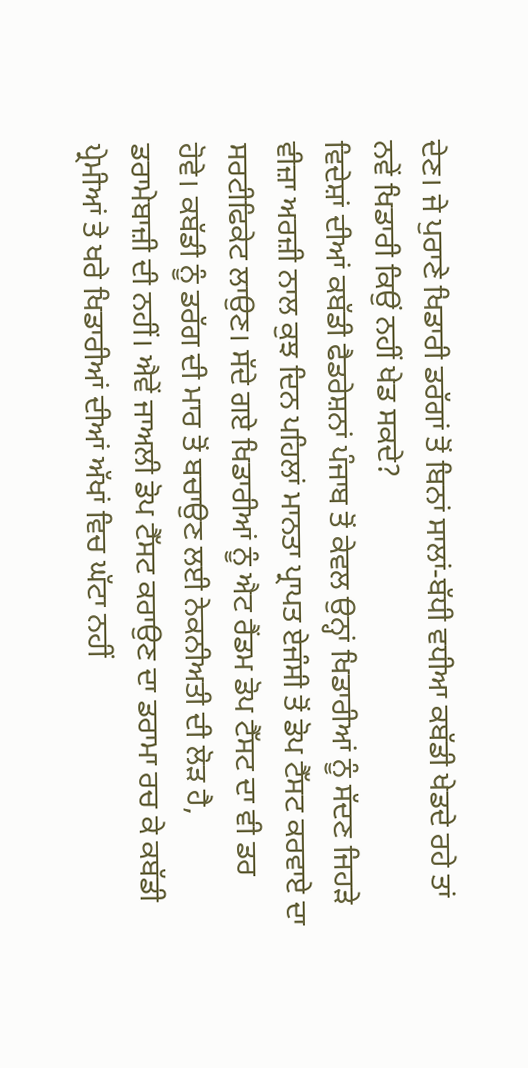ਦੇਣ। ਜੇ ਪੁਰਾਣੇ ਖਿਡਾਰੀ ਡਰੱਗਾਂ ਤੋਂ ਬਿਨਾਂ ਸਾਲਾਂ-ਬੱਧੀ ਵਧੀਆ ਕਬੱਡੀ ਖੇਡਦੇ ਰਹੇ ਤਾਂ ਨਵੇਂ ਖਿਡਾਰੀ ਕਿਉਂ ਨਹੀਂ ਖੇਡ ਸਕਦੇ?
ਵਿਦੇਸ਼ਾਂ ਦੀਆਂ ਕਬੱਡੀ ਫੈਡਰੇਸ਼ਨਾਂ ਪੰਜਾਬ ਤੋਂ ਕੇਵਲ ਉਨ੍ਹਾਂ ਖਿਡਾਰੀਆਂ ਨੂੰ ਸੱਦਣ ਜਿਹੜੇ ਵੀਜ਼ਾ ਅਰਜ਼ੀ ਨਾਲ ਕੁਝ ਦਿਨ ਪਹਿਲਾਂ ਮਾਨਤਾ ਪ੍ਰਾਪਤ ਏਜੰਸੀ ਤੋਂ ਡੋਪ ਟੈੱਸਟ ਕਰਵਾਏ ਦਾ ਸਰਟੀਫਿਕੇਟ ਲਾਉਣ। ਸੱਦੇ ਗਏ ਖਿਡਾਰੀਆਂ ਨੂੰ ਐਟ ਰੈਂਡਮ ਡੋਪ ਟੈੱਸਟ ਦਾ ਵੀ ਡਰ ਹੋਵੇ। ਕਬੱਡੀ ਨੂੰ ਡਰੱਗ ਦੀ ਮਾਰ ਤੋਂ ਬਚਾਉਣ ਲਈ ਨੇਕਨੀਅਤੀ ਦੀ ਲੋੜ ਹੈ, ਡਰਾਮੇਬਾਜ਼ੀ ਦੀ ਨਹੀਂ। ਐਵੇਂ ਜਾਅਲੀ ਡੋਪ ਟੈੱਸਟ ਕਰਾਉਣ ਦਾ ਡਰਾਮਾ ਰਚ ਕੇ ਕਬੱਡੀ ਪ੍ਰੇਮੀਆਂ ਤੇ ਖਰੇ ਖਿਡਾਰੀਆਂ ਦੀਆਂ ਅੱਖਾਂ ਵਿਚ ਘੱਟਾ ਨਹੀਂ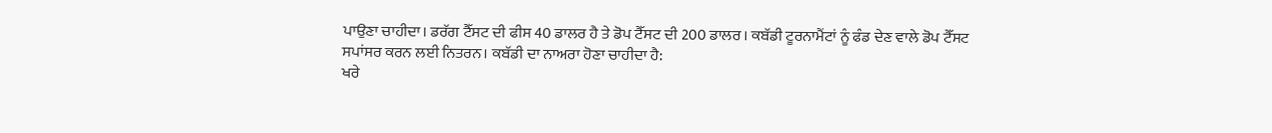ਪਾਉਣਾ ਚਾਹੀਦਾ। ਡਰੱਗ ਟੈੱਸਟ ਦੀ ਫੀਸ 40 ਡਾਲਰ ਹੈ ਤੇ ਡੋਪ ਟੈੱਸਟ ਦੀ 200 ਡਾਲਰ। ਕਬੱਡੀ ਟੂਰਨਾਮੈਂਟਾਂ ਨੂੰ ਫੰਡ ਦੇਣ ਵਾਲੇ ਡੋਪ ਟੈੱਸਟ ਸਪਾਂਸਰ ਕਰਨ ਲਈ ਨਿਤਰਨ। ਕਬੱਡੀ ਦਾ ਨਾਅਰਾ ਹੋਣਾ ਚਾਹੀਦਾ ਹੈ:
ਖਰੇ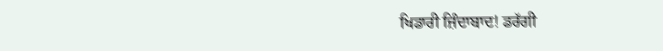ਖਿਡਾਰੀ ਜ਼ਿੰਦਾਬਾਦ! ਡਰੱਗੀ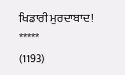ਖਿਡਾਰੀ ਮੁਰਦਾਬਾਦ!
*****
(1193)